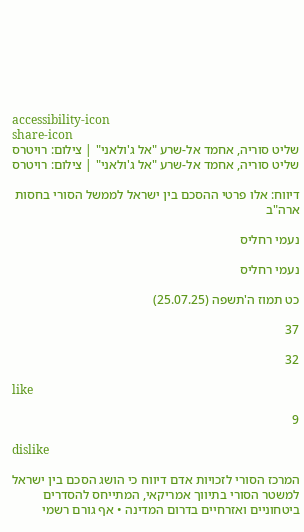accessibility-icon
share-icon
שליט סוריה, אחמד אל-שרע "אל ג'ולאני" | צילום: רויטרס
שליט סוריה, אחמד אל-שרע "אל ג'ולאני" | צילום: רויטרס

דיווח: אלו פרטי ההסכם בין ישראל לממשל הסורי בחסות ארה"ב

נעמי רחליס

נעמי רחליס

כט תמוז ה'תשפה (25.07.25)

37

32

like

9

dislike

המרכז הסורי לזכויות אדם דיווח כי הושג הסכם בין ישראל למשטר הסורי בתיווך אמריקאי, המתייחס להסדרים ביטחוניים ואזרחיים בדרום המדינה • אף גורם רשמי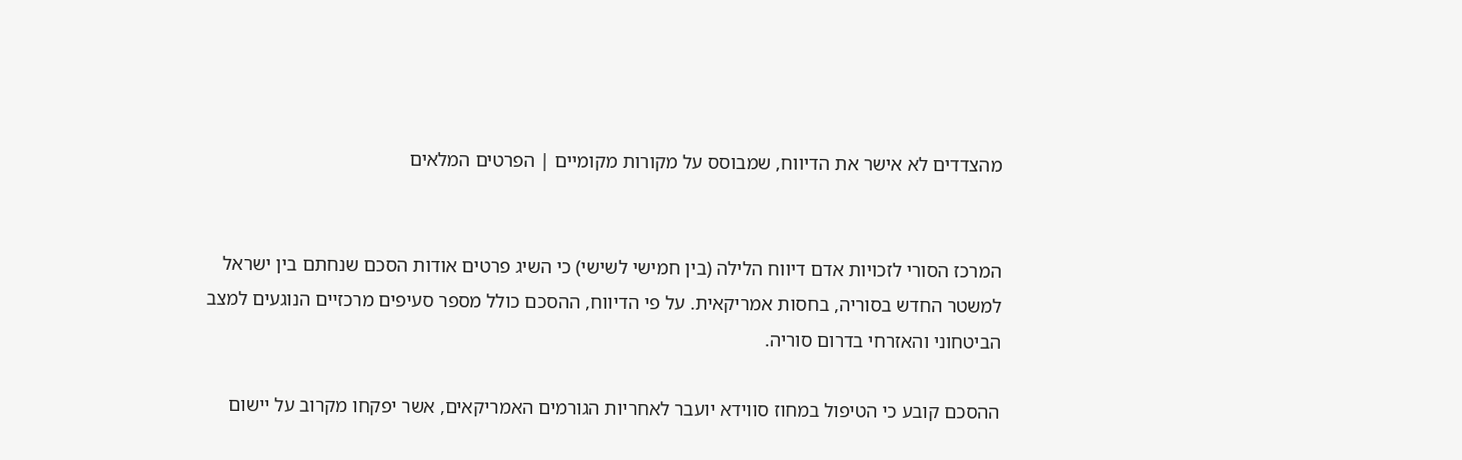מהצדדים לא אישר את הדיווח, שמבוסס על מקורות מקומיים | הפרטים המלאים


המרכז הסורי לזכויות אדם דיווח הלילה (בין חמישי לשישי) כי השיג פרטים אודות הסכם שנחתם בין ישראל למשטר החדש בסוריה, בחסות אמריקאית. על פי הדיווח, ההסכם כולל מספר סעיפים מרכזיים הנוגעים למצב הביטחוני והאזרחי בדרום סוריה.

ההסכם קובע כי הטיפול במחוז סווידא יועבר לאחריות הגורמים האמריקאים, אשר יפקחו מקרוב על יישום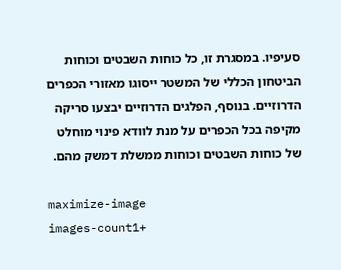סעיפיו. במסגרת זו, כל כוחות השבטים וכוחות הביטחון הכללי של המשטר ייסוגו מאזורי הכפרים הדרוזיים. בנוסף, הפלגים הדרוזיים יבצעו סריקה מקיפה בכל הכפרים על מנת לוודא פינוי מוחלט של כוחות השבטים וכוחות ממשלת דמשק מהם.

maximize-image
images-count1+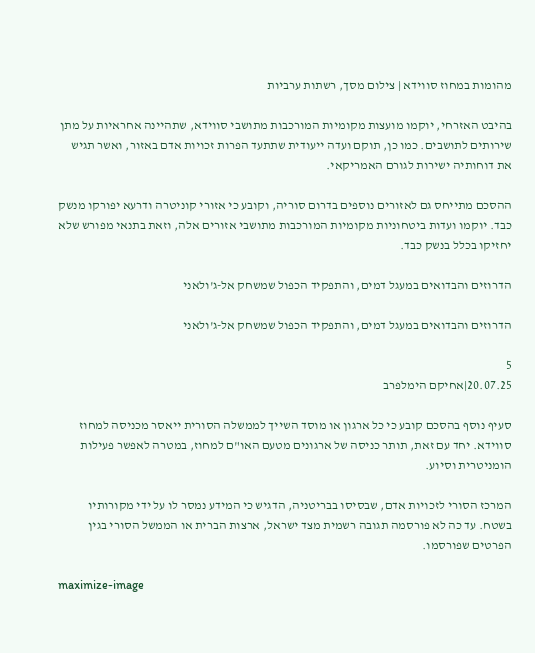מהומות במחוז סווידא | צילום מסך, רשתות ערביות

בהיבט האזרחי, יוקמו מועצות מקומיות המורכבות מתושבי סווידא, שתהיינה אחראיות על מתן שירותים לתושבים. כמו כן, תוקם ועדה ייעודית שתתעד הפרות זכויות אדם באזור, ואשר תגיש את דוחותיה ישירות לגורם האמריקאי.

ההסכם מתייחס גם לאזורים נוספים בדרום סוריה, וקובע כי אזורי קוניטרה ודרעא יפורקו מנשק כבד. יוקמו ועדות ביטחוניות מקומיות המורכבות מתושבי אזורים אלה, וזאת בתנאי מפורש שלא יחזיקו בכלל בנשק כבד.

הדרוזים והבדואים במעגל דמים, והתפקיד הכפול שמשחק אל-ג'ולאני

הדרוזים והבדואים במעגל דמים, והתפקיד הכפול שמשחק אל-ג'ולאני

5
20.07.25|אחיקם הימלפרב

סעיף נוסף בהסכם קובע כי כל ארגון או מוסד השייך לממשלה הסורית ייאסר מכניסה למחוז סווידא. יחד עם זאת, תותר כניסה של ארגונים מטעם האו"ם למחוז, במטרה לאפשר פעילות הומניטרית וסיוע.

המרכז הסורי לזכויות אדם, שבסיסו בבריטניה, הדגיש כי המידע נמסר לו על ידי מקורותיו בשטח. עד כה לא פורסמה תגובה רשמית מצד ישראל, ארצות הברית או הממשל הסורי בגין הפרטים שפורסמו.

maximize-image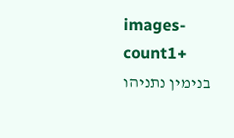images-count1+
בנימין נתניהו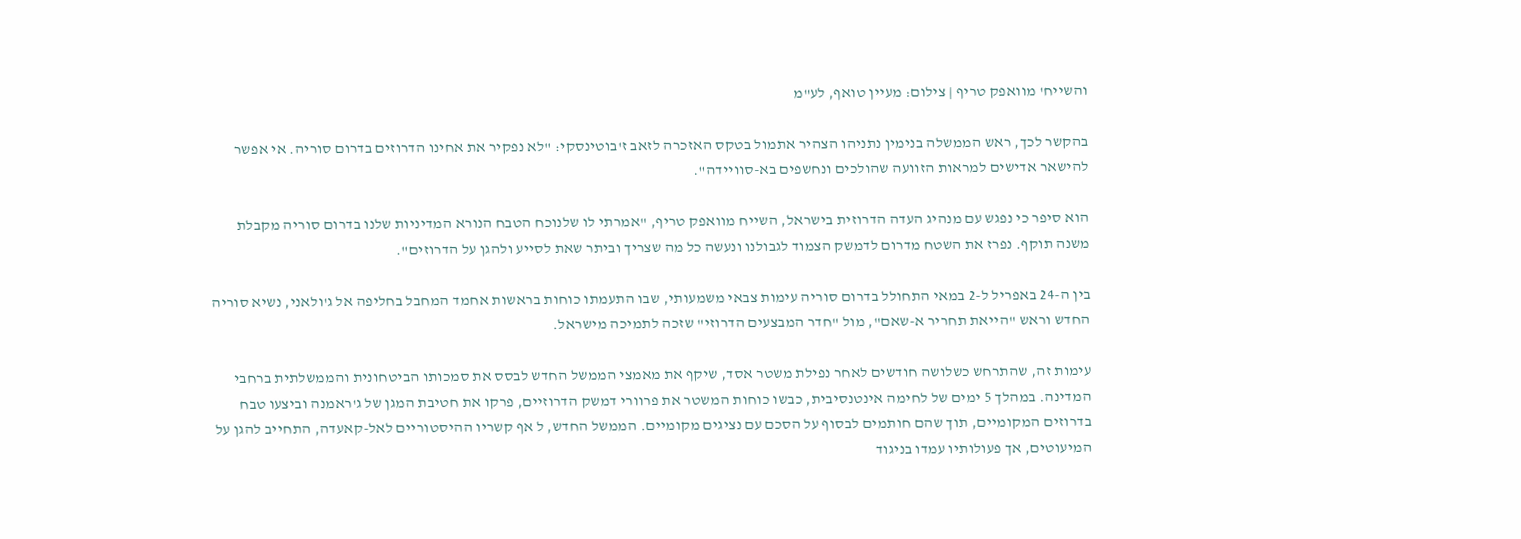והשייח' מוואפק טריף | צילום: מעיין טואף, לע"מ

בהקשר לכך, ראש הממשלה בנימין נתניהו הצהיר אתמול בטקס האזכרה לזאב ז'בוטינסקי: "לא נפקיר את אחינו הדרוזים בדרום סוריה. אי אפשר להישאר אדישים למראות הזוועה שהולכים ונחשפים בא-סוויידה".

הוא סיפר כי נפגש עם מנהיג העדה הדרוזית בישראל, השייח מוואפק טריף, "אמרתי לו שלנוכח הטבח הנורא המדיניות שלנו בדרום סוריה מקבלת משנה תוקף. נפרז את השטח מדרום לדמשק הצמוד לגבולנו ונעשה כל מה שצריך וביתר שאת לסייע ולהגן על הדרוזים".

בין ה-24 באפריל ל-2 במאי התחולל בדרום סוריה עימות צבאי משמעותי, שבו התעמתו כוחות בראשות אחמד המחבל בחליפה אל ג'ולאני, נשיא סוריה החדש וראש "הייאת תחריר א-שאם", מול "חדר המבצעים הדרוזי" שזכה לתמיכה מישראל.

עימות זה, שהתרחש כשלושה חודשים לאחר נפילת משטר אסד, שיקף את מאמצי הממשל החדש לבסס את סמכותו הביטחונית והממשלתית ברחבי המדינה. במהלך 5 ימים של לחימה אינטנסיבית, כבשו כוחות המשטר את פרוורי דמשק הדרוזיים, פרקו את חטיבת המגן של ג'ראמנה וביצעו טבח בדרוזים המקומיים, תוך שהם חותמים לבסוף על הסכם עם נציגים מקומיים. הממשל החדש, ל אף קשריו ההיסטוריים לאל-קאעדה, התחייב להגן על המיעוטים, אך פעולותיו עמדו בניגוד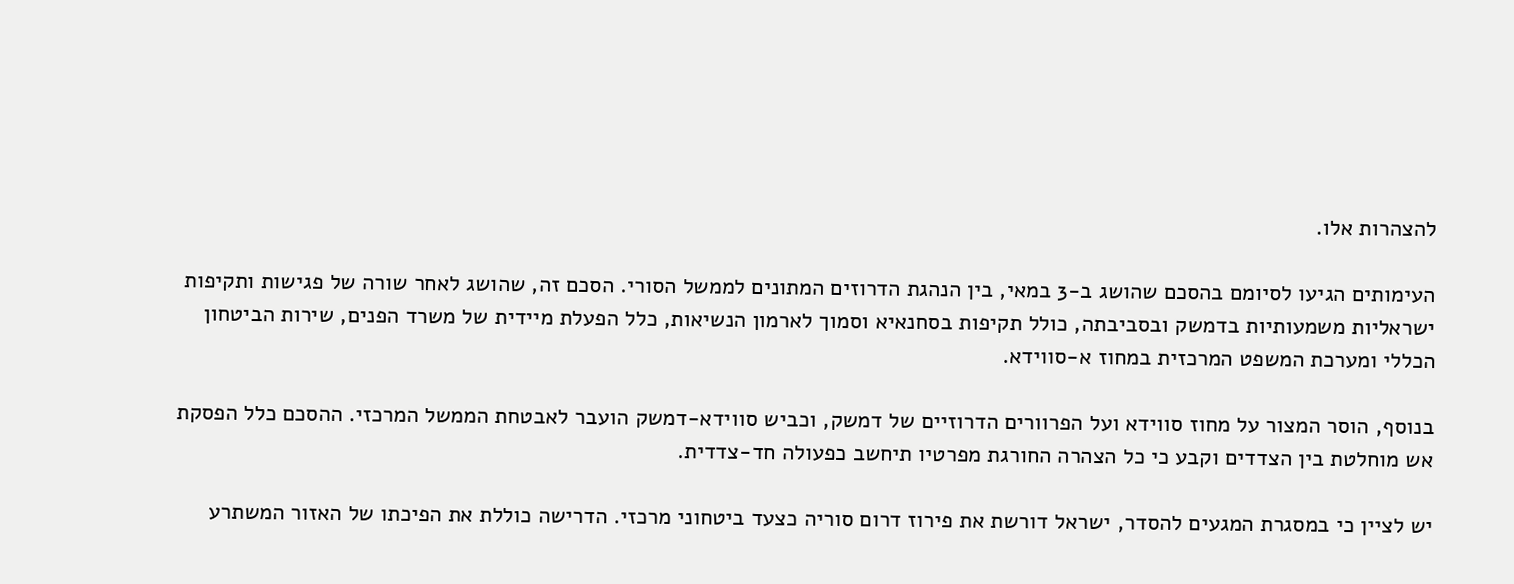להצהרות אלו.

העימותים הגיעו לסיומם בהסכם שהושג ב-3 במאי, בין הנהגת הדרוזים המתונים לממשל הסורי. הסכם זה, שהושג לאחר שורה של פגישות ותקיפות ישראליות משמעותיות בדמשק ובסביבתה, כולל תקיפות בסחנאיא וסמוך לארמון הנשיאות, כלל הפעלת מיידית של משרד הפנים, שירות הביטחון הכללי ומערכת המשפט המרכזית במחוז א-סווידא.

בנוסף, הוסר המצור על מחוז סווידא ועל הפרוורים הדרוזיים של דמשק, וכביש סווידא-דמשק הועבר לאבטחת הממשל המרכזי. ההסכם כלל הפסקת אש מוחלטת בין הצדדים וקבע כי כל הצהרה החורגת מפרטיו תיחשב כפעולה חד-צדדית.

יש לציין כי במסגרת המגעים להסדר, ישראל דורשת את פירוז דרום סוריה כצעד ביטחוני מרכזי. הדרישה כוללת את הפיכתו של האזור המשתרע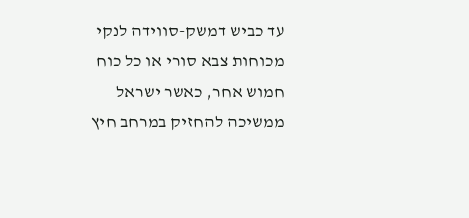עד כביש דמשק-סווידה לנקי מכוחות צבא סורי או כל כוח חמוש אחר, כאשר ישראל ממשיכה להחזיק במרחב חיץ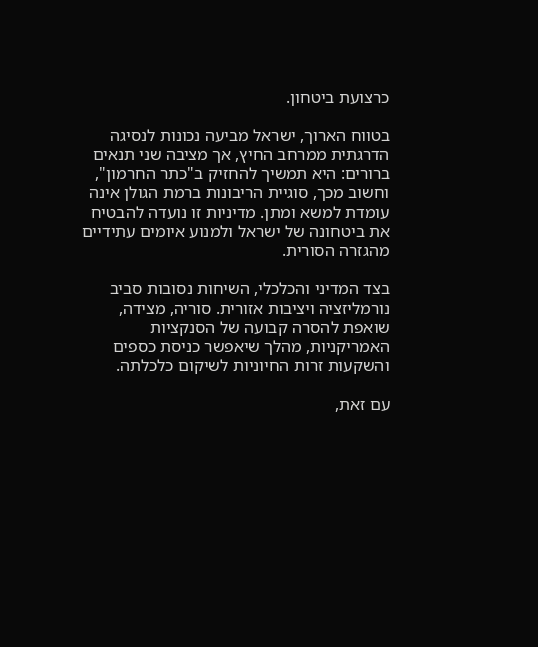כרצועת ביטחון.

בטווח הארוך, ישראל מביעה נכונות לנסיגה הדרגתית ממרחב החיץ, אך מציבה שני תנאים ברורים: היא תמשיך להחזיק ב"כתר החרמון", וחשוב מכך, סוגיית הריבונות ברמת הגולן אינה עומדת למשא ומתן. מדיניות זו נועדה להבטיח את ביטחונה של ישראל ולמנוע איומים עתידיים מהגזרה הסורית.

בצד המדיני והכלכלי, השיחות נסובות סביב נורמליזציה ויציבות אזורית. סוריה, מצידה, שואפת להסרה קבועה של הסנקציות האמריקניות, מהלך שיאפשר כניסת כספים והשקעות זרות החיוניות לשיקום כלכלתה.

עם זאת,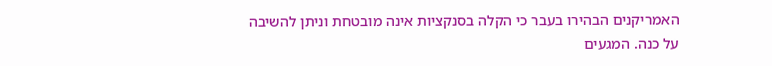האמריקנים הבהירו בעבר כי הקלה בסנקציות אינה מובטחת וניתן להשיבה על כנה. המגעים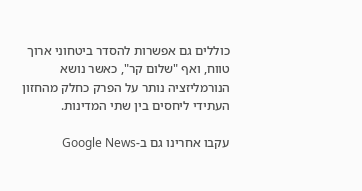כוללים גם אפשרות להסדר ביטחוני ארוך טווח, ואף "שלום קר", כאשר נושא הנורמליזציה נותר על הפרק כחלק מהחזון העתידי ליחסים בין שתי המדינות.

עקבו אחרינו גם ב-Google News